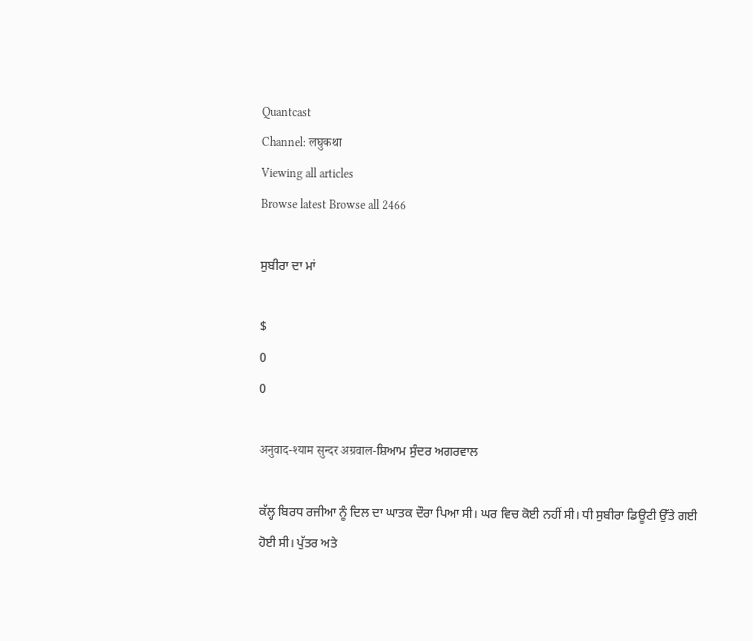Quantcast
Channel: लघुकथा
Viewing all articles
Browse latest Browse all 2466

ਸੁਬੀਰਾ ਦਾ ਮਾਂ

$
0
0

अनुवाद-श्याम सुन्दर अग्रवाल-ਸ਼ਿਆਮ ਸੁੰਦਰ ਅਗਰਵਾਲ

ਕੱਲ੍ਹ ਬਿਰਧ ਰਜੀਆ ਨੂੰ ਦਿਲ ਦਾ ਘਾਤਕ ਦੌਰਾ ਪਿਆ ਸੀ। ਘਰ ਵਿਚ ਕੋਈ ਨਹੀਂ ਸੀ। ਧੀ ਸੁਬੀਰਾ ਡਿਊਟੀ ਉੱਤੇ ਗਈ ਹੋਈ ਸੀ। ਪੁੱਤਰ ਅਤੇ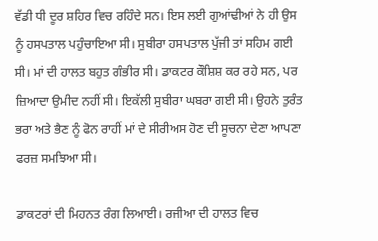ਵੱਡੀ ਧੀ ਦੂਰ ਸ਼ਹਿਰ ਵਿਚ ਰਹਿੰਦੇ ਸਨ। ਇਸ ਲਈ ਗੁਆਂਢੀਆਂ ਨੇ ਹੀ ਉਸ ਨੂੰ ਹਸਪਤਾਲ ਪਹੁੰਚਾਇਆ ਸੀ। ਸੁਬੀਰਾ ਹਸਪਤਾਲ ਪੁੱਜੀ ਤਾਂ ਸਹਿਮ ਗਈ ਸੀ। ਮਾਂ ਦੀ ਹਾਲਤ ਬਹੁਤ ਗੰਭੀਰ ਸੀ। ਡਾਕਟਰ ਕੌਸ਼ਿਸ਼ ਕਰ ਰਹੇ ਸਨ, ਪਰ ਜ਼ਿਆਦਾ ਉਮੀਦ ਨਹੀਂ ਸੀ। ਇਕੱਲੀ ਸੁਬੀਰਾ ਘਬਰਾ ਗਈ ਸੀ। ਉਹਨੇ ਤੁਰੰਤ ਭਰਾ ਅਤੇ ਭੈਣ ਨੂੰ ਫੋਨ ਰਾਹੀਂ ਮਾਂ ਦੇ ਸੀਰੀਅਸ ਹੋਣ ਦੀ ਸੂਚਨਾ ਦੇਣਾ ਆਪਣਾ ਫਰਜ਼ ਸਮਝਿਆ ਸੀ।

ਡਾਕਟਰਾਂ ਦੀ ਮਿਹਨਤ ਰੰਗ ਲਿਆਈ। ਰਜੀਆ ਦੀ ਹਾਲਤ ਵਿਚ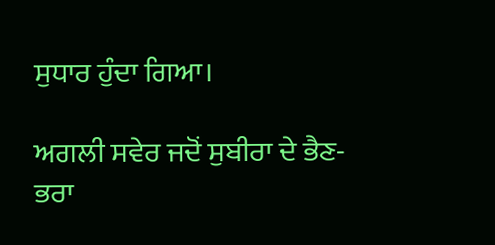ਸੁਧਾਰ ਹੁੰਦਾ ਗਿਆ।

ਅਗਲੀ ਸਵੇਰ ਜਦੋਂ ਸੁਬੀਰਾ ਦੇ ਭੈਣ-ਭਰਾ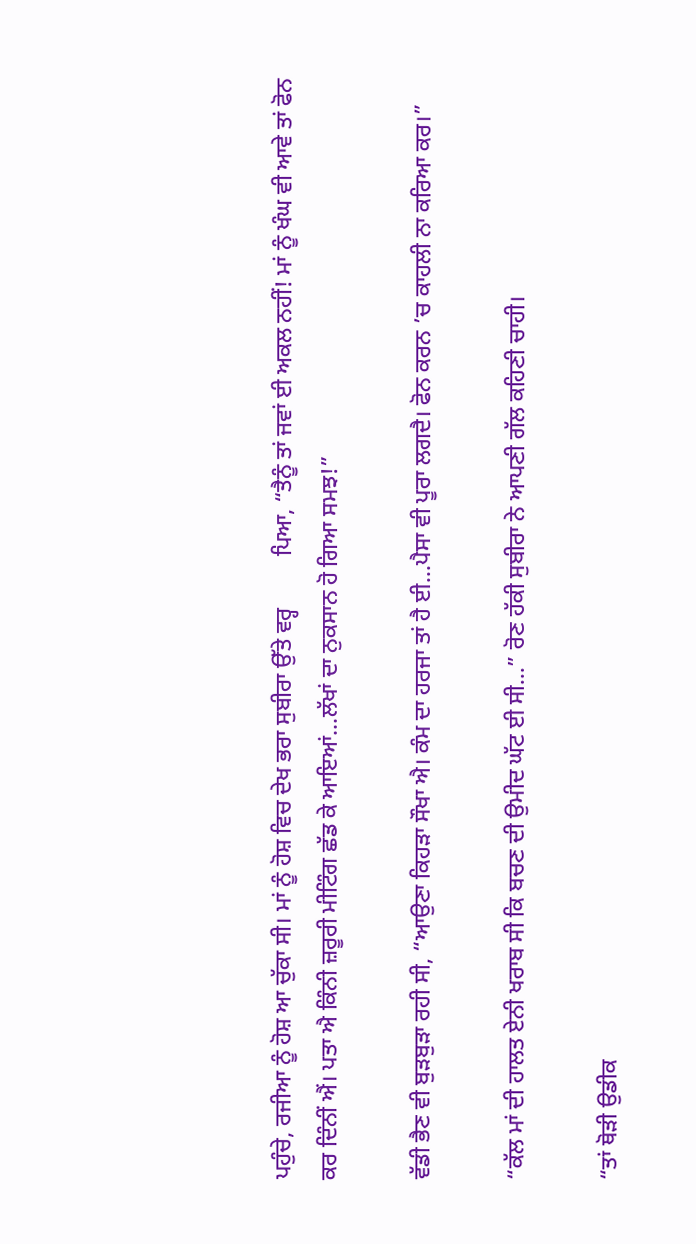ਪਹੁੰਚੇ, ਰਜੀਆ ਨੂੰ ਹੋਸ਼ ਆ ਚੁੱਕਾ ਸੀ। ਮਾਂ ਨੂੰ ਹੋਸ਼ ਵਿਚ ਦੇਖ ਭਰਾ ਸੁਬੀਰਾ ਉੱਤੇ ਵਰ੍ਹ         ਪਿਆ, “ਤੈਨੂੰ ਤਾਂ ਜਵਾਂ ਈ ਅਕਲ ਨਹੀਂ! ਮਾਂ ਨੂੰ ਖੰਘ ਵੀ ਆਵੇ ਤਾਂ ਫੋਨ ਕਰ ਦਿੰਨੀਂ ਐਂ। ਪਤਾ ਐ ਕਿੰਨੀ ਜ਼ਰੂਰੀ ਮੀਟਿੰਗ ਛੱਡ ਕੇ ਆਇਆਂ…ਲੱਖਾਂ ਦਾ ਨੁਕਸਾਨ ਹੋ ਗਿਆ ਸਮਝ!”

ਵੱਡੀ ਭੈਣ ਵੀ ਬੁੜਬੁੜਾ ਰਹੀ ਸੀ, “ਆਉਣਾ ਕਿਹੜਾ ਸੌਖਾ ਐ। ਕੰਮ ਦਾ ਹਰਜਾ ਤਾਂ ਹੈ ਈ…ਪੈਸਾ ਵੀ ਪੂਰਾ ਲਗਦੈ। ਫੋਨ ਕਰਨ ’ਚ ਕਾਹਲੀ ਨਾ ਕਰਿਆ ਕਰ।”

“ਕੱਲ ਮਾਂ ਦੀ ਹਾਲਤ ਏਨੀ ਖਰਾਬ ਸੀ ਕਿ ਬਚਣ ਦੀ ਉਮੀਦ ਘੱਟ ਈ ਸੀ…” ਰੋਣ ਹੱਕੀ ਸੁਬੀਰਾ ਨੇ ਆਪਣੀ ਗੱਲ ਕਹਿਣੀ ਚਾਹੀ।

“ਤਾਂ ਥੋੜੀ ਉਡੀਕ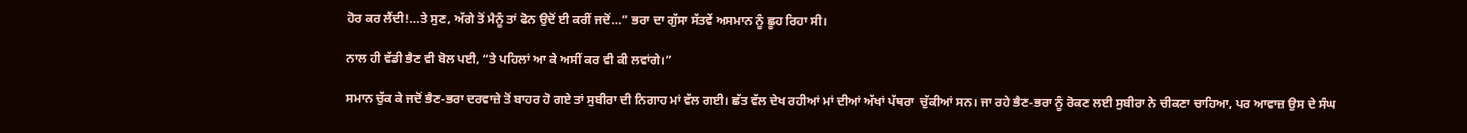ਹੋਰ ਕਰ ਲੈਂਦੀ!…ਤੇ ਸੁਣ, ਅੱਗੇ ਤੋਂ ਮੈਨੂੰ ਤਾਂ ਫੋਨ ਉਦੋਂ ਈ ਕਰੀਂ ਜਦੋਂ…” ਭਰਾ ਦਾ ਗੁੱਸਾ ਸੱਤਵੇਂ ਅਸਮਾਨ ਨੂੰ ਛੂਹ ਰਿਹਾ ਸੀ।

ਨਾਲ ਹੀ ਵੱਡੀ ਭੈਣ ਵੀ ਬੋਲ ਪਈ, “ਤੇ ਪਹਿਲਾਂ ਆ ਕੇ ਅਸੀਂ ਕਰ ਵੀ ਕੀ ਲਵਾਂਗੇ।”

ਸਮਾਨ ਚੁੱਕ ਕੇ ਜਦੋਂ ਭੈਣ-ਭਰਾ ਦਰਵਾਜ਼ੇ ਤੋਂ ਬਾਹਰ ਹੋ ਗਏ ਤਾਂ ਸੁਬੀਰਾ ਦੀ ਨਿਗਾਹ ਮਾਂ ਵੱਲ ਗਈ। ਛੱਤ ਵੱਲ ਦੇਖ ਰਹੀਆਂ ਮਾਂ ਦੀਆਂ ਅੱਖਾਂ ਪੱਥਰਾ  ਚੁੱਕੀਆਂ ਸਨ। ਜਾ ਰਹੇ ਭੈਣ-ਭਰਾ ਨੂੰ ਰੋਕਣ ਲਈ ਸੁਬੀਰਾ ਨੇ ਚੀਕਣਾ ਚਾਹਿਆ, ਪਰ ਆਵਾਜ਼ ਉਸ ਦੇ ਸੰਘ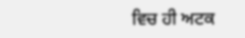ਵਿਚ ਹੀ ਅਟਕ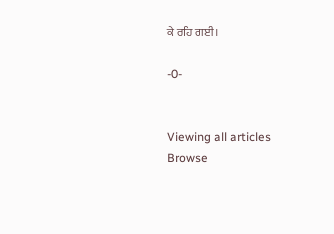ਕੇ ਰਹਿ ਗਈ।

-0-


Viewing all articles
Browse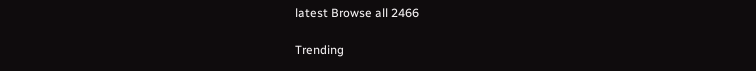latest Browse all 2466

Trending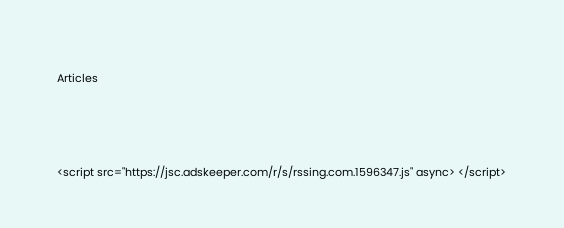Articles



<script src="https://jsc.adskeeper.com/r/s/rssing.com.1596347.js" async> </script>